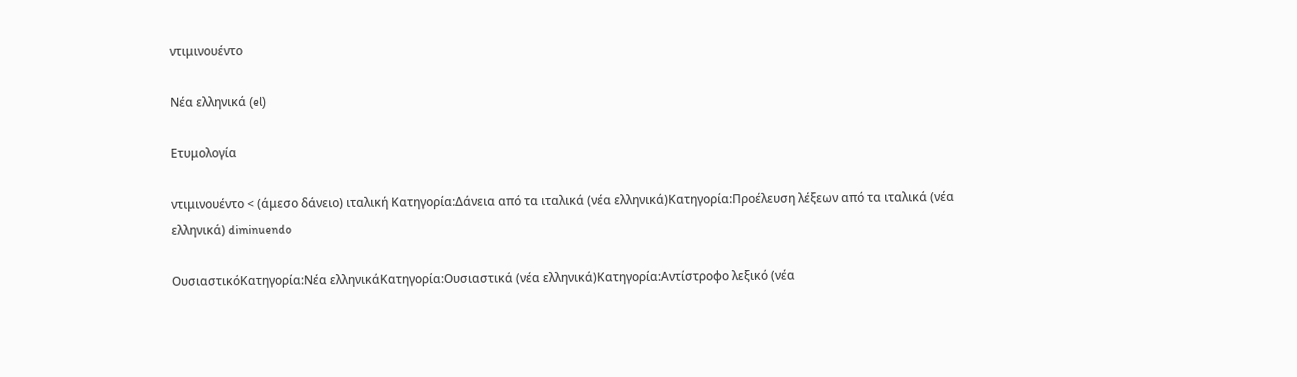ντιμινουέντο

Νέα ελληνικά (el)

Ετυμολογία

ντιμινουέντο < (άμεσο δάνειο) ιταλική Κατηγορία:Δάνεια από τα ιταλικά (νέα ελληνικά)Κατηγορία:Προέλευση λέξεων από τα ιταλικά (νέα ελληνικά) diminuendo

ΟυσιαστικόΚατηγορία:Νέα ελληνικάΚατηγορία:Ουσιαστικά (νέα ελληνικά)Κατηγορία:Αντίστροφο λεξικό (νέα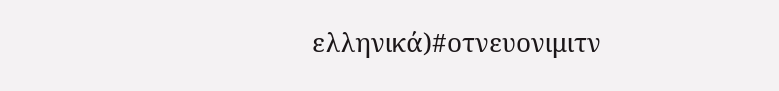ελληνικά)#οτνευονιμιτν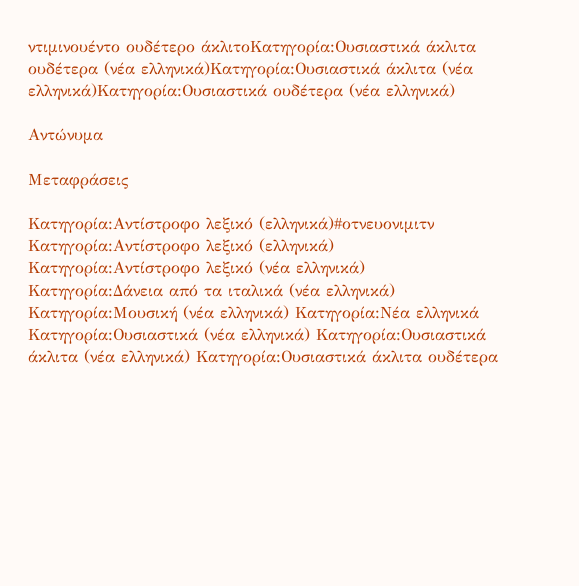ντιμινουέντο ουδέτερο άκλιτοΚατηγορία:Ουσιαστικά άκλιτα ουδέτερα (νέα ελληνικά)Κατηγορία:Ουσιαστικά άκλιτα (νέα ελληνικά)Κατηγορία:Ουσιαστικά ουδέτερα (νέα ελληνικά)

Αντώνυμα

Μεταφράσεις

Κατηγορία:Αντίστροφο λεξικό (ελληνικά)#οτνευονιμιτν
Κατηγορία:Αντίστροφο λεξικό (ελληνικά) Κατηγορία:Αντίστροφο λεξικό (νέα ελληνικά) Κατηγορία:Δάνεια από τα ιταλικά (νέα ελληνικά) Κατηγορία:Μουσική (νέα ελληνικά) Κατηγορία:Νέα ελληνικά Κατηγορία:Ουσιαστικά (νέα ελληνικά) Κατηγορία:Ουσιαστικά άκλιτα (νέα ελληνικά) Κατηγορία:Ουσιαστικά άκλιτα ουδέτερα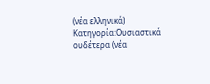(νέα ελληνικά) Κατηγορία:Ουσιαστικά ουδέτερα (νέα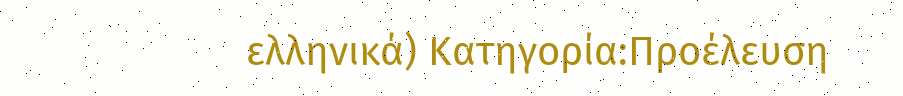ελληνικά) Κατηγορία:Προέλευση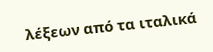λέξεων από τα ιταλικά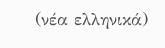(νέα ελληνικά)